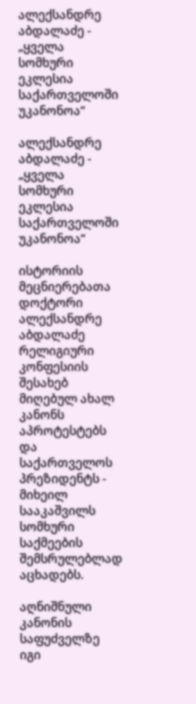ალექსანდრე აბდალაძე - „ყველა სომხური ეკლესია საქართველოში უკანონოა“

ალექსანდრე აბდალაძე - „ყველა სომხური ეკლესია საქართველოში უკანონოა“

ისტორიის მეცნიერებათა დოქტორი ალექსანდრე აბდალაძე რელიგიური კონფესიის შესახებ მიღებულ ახალ კანონს აპროტესტებს და საქართველოს პრეზიდენტს - მიხეილ სააკაშვილს სომხური საქმეების შემსრულებლად აცხადებს.

აღნიშნული კანონის საფუძველზე იგი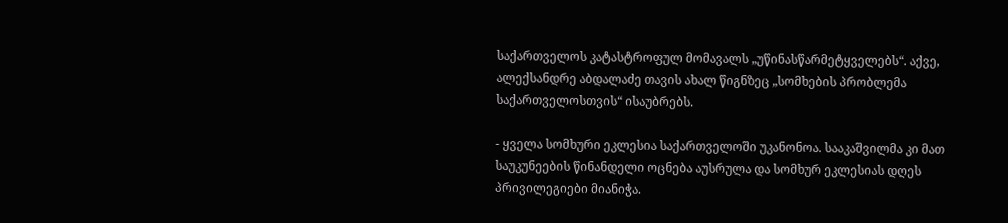საქართველოს კატასტროფულ მომავალს „უწინასწარმეტყველებს“. აქვე, ალექსანდრე აბდალაძე თავის ახალ წიგნზეც „სომხების პრობლემა საქართველოსთვის“ ისაუბრებს.

- ყველა სომხური ეკლესია საქართველოში უკანონოა. სააკაშვილმა კი მათ  საუკუნეების წინანდელი ოცნება აუსრულა და სომხურ ეკლესიას დღეს  პრივილეგიები მიანიჭა.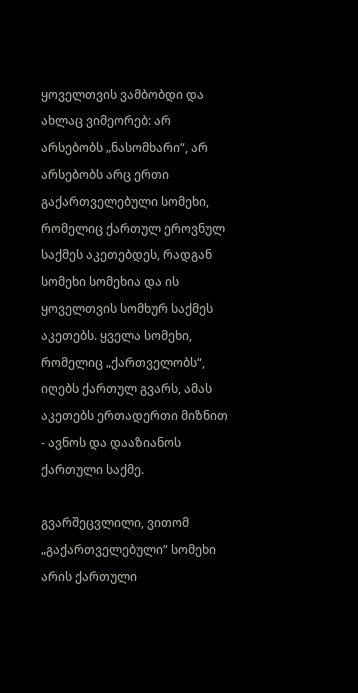ყოველთვის ვამბობდი და ახლაც ვიმეორებ: არ არსებობს „ნასომხარი“, არ არსებობს არც ერთი გაქართველებული სომეხი, რომელიც ქართულ ეროვნულ საქმეს აკეთებდეს, რადგან სომეხი სომეხია და ის ყოველთვის სომხურ საქმეს აკეთებს. ყველა სომეხი, რომელიც „ქართველობს“, იღებს ქართულ გვარს, ამას აკეთებს ერთადერთი მიზნით - ავნოს და დააზიანოს ქართული საქმე.

გვარშეცვლილი, ვითომ „გაქართველებული“ სომეხი არის ქართული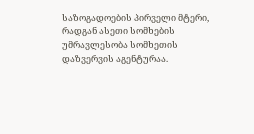საზოგადოების პირველი მტერი, რადგან ასეთი სომხების უმრავლესობა სომხეთის დაზვერვის აგენტურაა.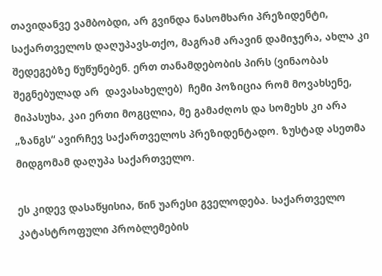თავიდანვე ვამბობდი, არ გვინდა ნასომხარი პრეზიდენტი, საქართველოს დაღუპავს-თქო, მაგრამ არავინ დამიჯერა, ახლა კი  შედეგებზე წუწუნებენ. ერთ თანამდებობის პირს (ვინაობას შეგნებულად არ  დავასახელებ)  ჩემი პოზიცია რომ მოვახსენე, მიპასუხა, კაი ერთი მოგცლია, მე გამაძღოს და სომეხს კი არა „ზანგს“ ავირჩევ საქართველოს პრეზიდენტადო. ზუსტად ასეთმა მიდგომამ დაღუპა საქართველო.

ეს კიდევ დასაწყისია, წინ უარესი გველოდება. საქართველო კატასტროფული პრობლემების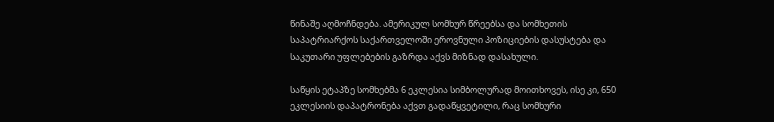წინაშე აღმოჩნდება. ამერიკულ სომხურ წრეებსა და სომხეთის საპატრიარქოს საქართველოში ეროვნული პოზიციების დასუსტება და საკუთარი უფლებების გაზრდა აქვს მიზნად დასახული.

საწყის ეტაპზე სომხებმა 6 ეკლესია სიმბოლურად მოითხოვეს, ისე კი, 650 ეკლესიის დაპატრონება აქვთ გადაწყვეტილი, რაც სომხური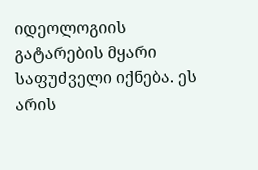იდეოლოგიის გატარების მყარი საფუძველი იქნება. ეს არის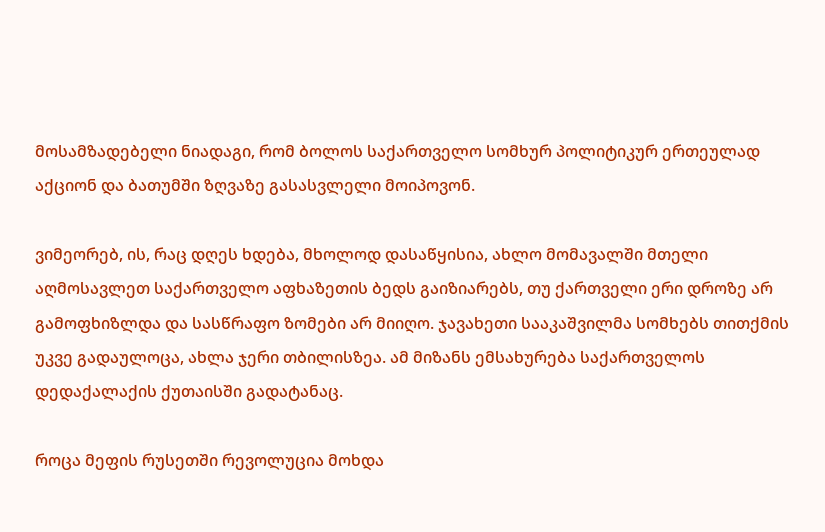მოსამზადებელი ნიადაგი, რომ ბოლოს საქართველო სომხურ პოლიტიკურ ერთეულად აქციონ და ბათუმში ზღვაზე გასასვლელი მოიპოვონ.

ვიმეორებ, ის, რაც დღეს ხდება, მხოლოდ დასაწყისია, ახლო მომავალში მთელი აღმოსავლეთ საქართველო აფხაზეთის ბედს გაიზიარებს, თუ ქართველი ერი დროზე არ გამოფხიზლდა და სასწრაფო ზომები არ მიიღო. ჯავახეთი სააკაშვილმა სომხებს თითქმის უკვე გადაულოცა, ახლა ჯერი თბილისზეა. ამ მიზანს ემსახურება საქართველოს დედაქალაქის ქუთაისში გადატანაც.

როცა მეფის რუსეთში რევოლუცია მოხდა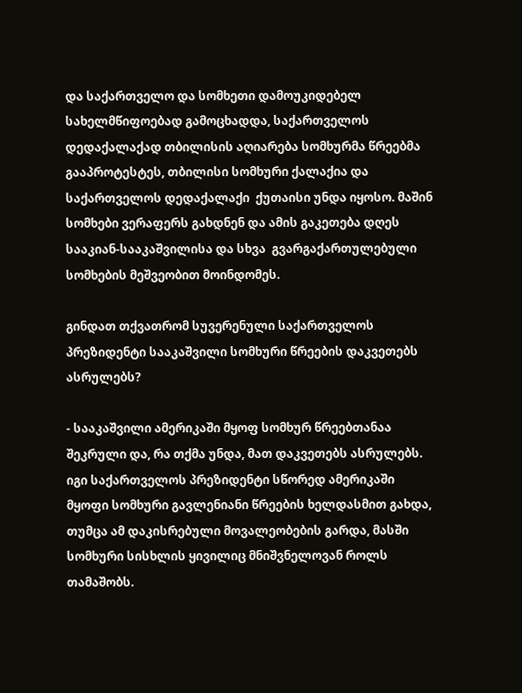და საქართველო და სომხეთი დამოუკიდებელ სახელმწიფოებად გამოცხადდა, საქართველოს დედაქალაქად თბილისის აღიარება სომხურმა წრეებმა გააპროტესტეს, თბილისი სომხური ქალაქია და საქართველოს დედაქალაქი  ქუთაისი უნდა იყოსო. მაშინ სომხები ვერაფერს გახდნენ და ამის გაკეთება დღეს სააკიან-სააკაშვილისა და სხვა  გვარგაქართულებული სომხების მეშვეობით მოინდომეს.

გინდათ თქვათრომ სუვერენული საქართველოს პრეზიდენტი სააკაშვილი სომხური წრეების დაკვეთებს ასრულებს?

- სააკაშვილი ამერიკაში მყოფ სომხურ წრეებთანაა შეკრული და, რა თქმა უნდა, მათ დაკვეთებს ასრულებს. იგი საქართველოს პრეზიდენტი სწორედ ამერიკაში მყოფი სომხური გავლენიანი წრეების ხელდასმით გახდა, თუმცა ამ დაკისრებული მოვალეობების გარდა, მასში სომხური სისხლის ყივილიც მნიშვნელოვან როლს თამაშობს.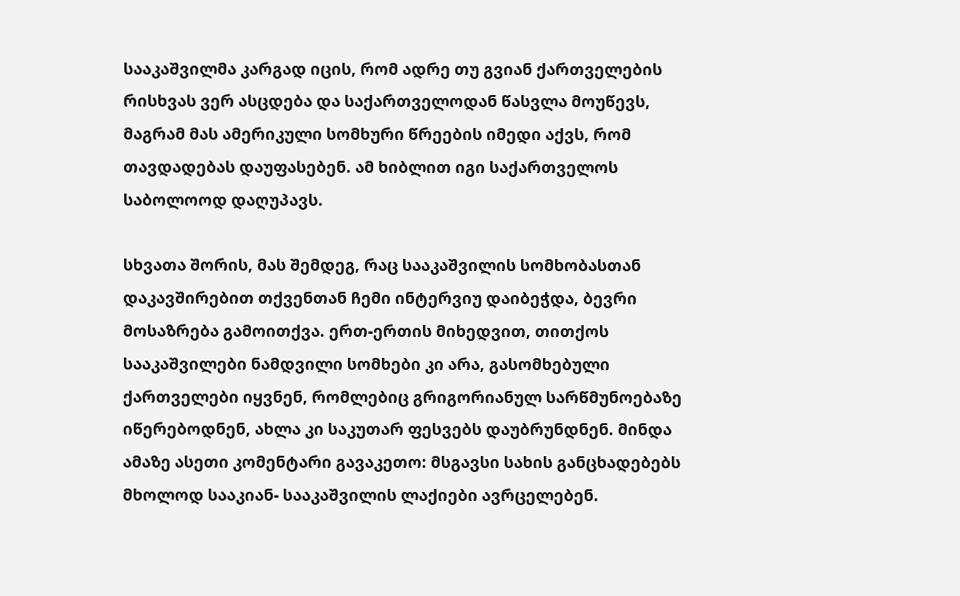სააკაშვილმა კარგად იცის, რომ ადრე თუ გვიან ქართველების რისხვას ვერ ასცდება და საქართველოდან წასვლა მოუწევს, მაგრამ მას ამერიკული სომხური წრეების იმედი აქვს, რომ თავდადებას დაუფასებენ. ამ ხიბლით იგი საქართველოს საბოლოოდ დაღუპავს.

სხვათა შორის, მას შემდეგ, რაც სააკაშვილის სომხობასთან დაკავშირებით თქვენთან ჩემი ინტერვიუ დაიბეჭდა, ბევრი მოსაზრება გამოითქვა. ერთ-ერთის მიხედვით, თითქოს სააკაშვილები ნამდვილი სომხები კი არა, გასომხებული ქართველები იყვნენ, რომლებიც გრიგორიანულ სარწმუნოებაზე იწერებოდნენ, ახლა კი საკუთარ ფესვებს დაუბრუნდნენ. მინდა ამაზე ასეთი კომენტარი გავაკეთო: მსგავსი სახის განცხადებებს მხოლოდ სააკიან- სააკაშვილის ლაქიები ავრცელებენ.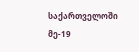საქართველოში მე-19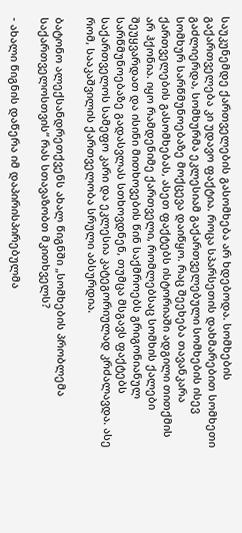საუკუნემდე ქართველების გასომხება არ ხდებოდა. სომხების გაქართველება კი უდავო ფაქტია. როცა სპარსეთის დახმარებით სომხეთი გაძლიერდა, სომხურმა ეკლესიამ გაქართველებული სომხების ისევ სომხურ სარწმუნოებაზე მოქცევა დაიწყო. რაც შეეხება თავანკარა ქართველების გასომხებას, ასეთ ფაქტებს ისტორიაში ადგილი თითქმის არ ჰქონია. იყო რამდენიმე ქართველი, რომლებსაც სომხის ქალები შეუყვარდათ და ისინი მითხოვების წინ საქმროებს გრიგონიანულ სარწმუნოებაზე გადასვლას სთხოვდნენ, თუმცა მსგავს ფაქტებს საქართველოს სამეფო კარი და ეკლესია კატეგორიულად კრძალავდა. ასე რომ, სააკაშვილის ქართველობა სრული აბსურდია.

ბატონო ალექსანდრეთქვენს ახალ წიგნში „სომხების პრობლემა საქართველოსთვის“ რას სთავაზობთ მკითხველს?

- ახალი წიგნის დაწერა იმ დაპირისპირებულმა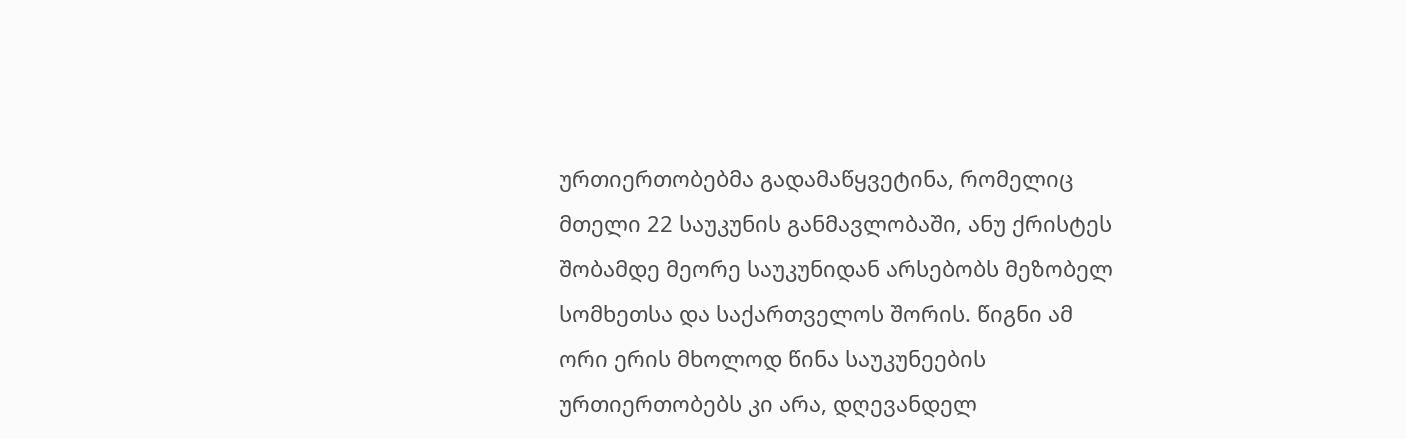ურთიერთობებმა გადამაწყვეტინა, რომელიც მთელი 22 საუკუნის განმავლობაში, ანუ ქრისტეს შობამდე მეორე საუკუნიდან არსებობს მეზობელ სომხეთსა და საქართველოს შორის. წიგნი ამ ორი ერის მხოლოდ წინა საუკუნეების ურთიერთობებს კი არა, დღევანდელ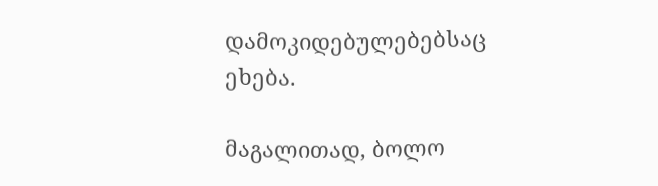დამოკიდებულებებსაც ეხება.

მაგალითად, ბოლო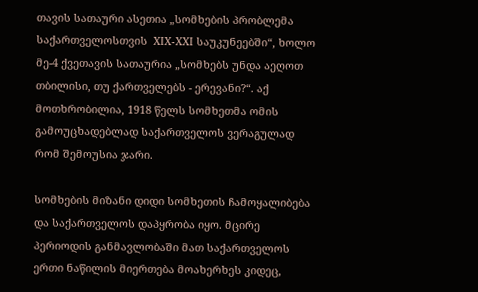თავის სათაური ასეთია „სომხების პრობლემა საქართველოსთვის  XIX-XXI საუკუნეებში“, ხოლო მე-4 ქვეთავის სათაურია „სომხებს უნდა აეღოთ თბილისი, თუ ქართველებს - ერევანი?“. აქ მოთხრობილია, 1918 წელს სომხეთმა ომის გამოუცხადებლად საქართველოს ვერაგულად რომ შემოუსია ჯარი.

სომხების მიზანი დიდი სომხეთის ჩამოყალიბება და საქართველოს დაპყრობა იყო. მცირე პერიოდის განმავლობაში მათ საქართველოს ერთი ნაწილის მიერთება მოახერხეს კიდეც,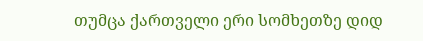თუმცა ქართველი ერი სომხეთზე დიდ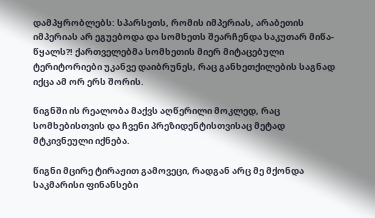დამპყრობლებს: სპარსეთს, რომის იმპერიას, არაბეთის იმპერიას არ ეგუებოდა და სომხეთს შეარჩენდა საკუთარ მიწა-წყალს?! ქართველებმა სომხეთის მიერ მიტაცებული ტერიტორიები უკანვე დაიბრუნეს, რაც განხეთქილების საგნად იქცა ამ ორ ერს შორის.

წიგნში ის რეალობა მაქვს აღწერილი მოკლედ, რაც სომხებისთვის და ჩვენი პრეზიდენტისთვისაც მეტად მტკივნეული იქნება.

წიგნი მცირე ტირაჟით გამოვეცი, რადგან არც მე მქონდა საკმარისი ფინანსები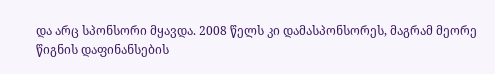და არც სპონსორი მყავდა. 2008 წელს კი დამასპონსორეს, მაგრამ მეორე წიგნის დაფინანსების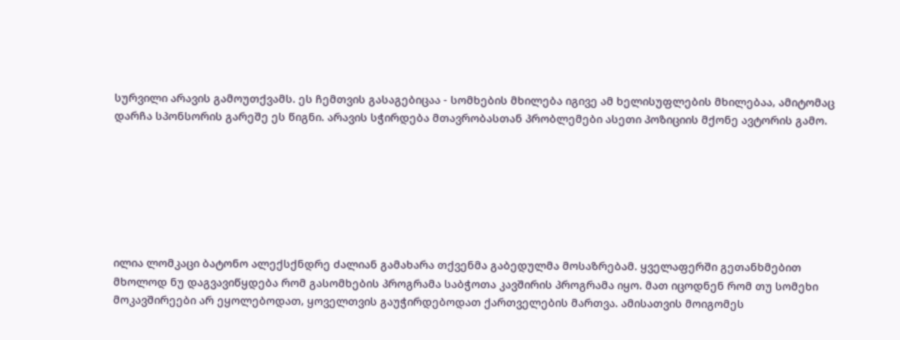სურვილი არავის გამოუთქვამს. ეს ჩემთვის გასაგებიცაა - სომხების მხილება იგივე ამ ხელისუფლების მხილებაა, ამიტომაც დარჩა სპონსორის გარეშე ეს წიგნი. არავის სჭირდება მთავრობასთან პრობლემები ასეთი პოზიციის მქონე ავტორის გამო.







ილია ლომკაცი ბატონო ალექსქნდრე ძალიან გამახარა თქვენმა გაბედულმა მოსაზრებამ. ყველაფერში გეთანხმებით მხოლოდ ნუ დაგვავიწყდება რომ გასომხების პროგრამა საბჭოთა კავშირის პროგრამა იყო. მათ იცოდნენ რომ თუ სომეხი მოკავშირეები არ ეყოლებოდათ, ყოველთვის გაუჭირდებოდათ ქართველების მართვა. ამისათვის მოიგომეს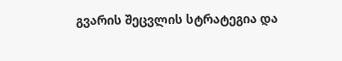გვარის შეცვლის სტრატეგია და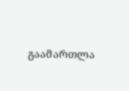გაამართლა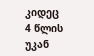კიდეც
4 წლის უკან